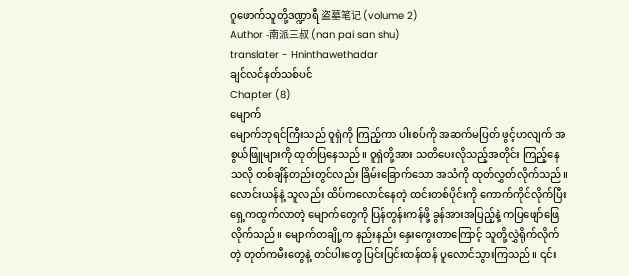ဂူဖောက်သူတို့ဒဏ္ဍာရီ 盗墓笔记 (volume 2)
Author -南派三叔 (nan pai san shu)
translater - Hninthawethadar
ချင်လင်နတ်သစ်ပင်
Chapter (8)
မျောက်
မျောက်ဘုရင်ကြီးသည် ဝူရှဲကို ကြည့်ကာ ပါးစပ်ကို အဆက်မပြတ် ဖွင့်ဟလျက် အစွယ်ဖြူများကို ထုတ်ပြနေသည်။ ဝူရှဲတို့အား သတိပေးလိုသည့်အတိုင်း ကြည့်နေသလို တစ်ချိန်တည်းတွင်လည်း ခြိမ်းခြောက်သော အသံကို ထုတ်လွှတ်လိုက်သည်။
လောင်းယန်နဲ့ သူလည်း ထိပ်ကလောင်နေတဲ့ ထင်းတစ်ပိုင်းကို ကောက်ကိုင်လိုက်ပြီး ရှေ့ကထွက်လာတဲ့ မျောက်တွေကို ပြန်တွန်းကန်ဖို့ ခွန်အားအပြည့်နဲ့ ကပြဖျော်ဖြေလိုက်သည်။ မျောက်တချို့က နည်းနည်း နှေးကွေးတာကြောင့် သူတို့လွှဲရိုက်လိုက်တဲ့ တုတ်ကမီးတွေနဲ့ တင်ပါးတွေ ပြင်းပြင်းထန်ထန် ပူလောင်သွားကြသည်။ ၎င်း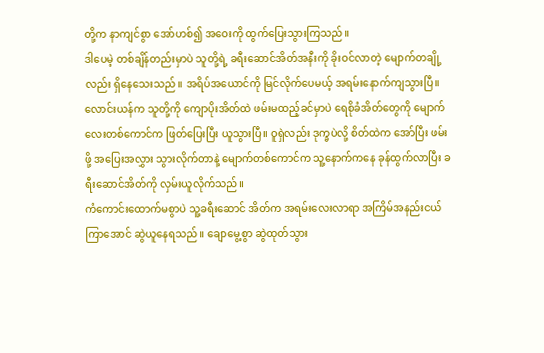တို့က နာကျင်စွာ အော်ဟစ်၍ အဝေးကို ထွက်ပြေးသွားကြသည်။
ဒါပေမဲ့ တစ်ချိန်တည်းမှာပဲ သူတို့ရဲ့ ခရီးဆောင်အိတ်အနီးကို ခိုးဝင်လာတဲ့ မျောက်တချို့လည်း ရှိနေသေးသည်။ အရိပ်အယောင်ကို မြင်လိုက်ပေမယ့် အရမ်းနောက်ကျသွားပြီ။ လောင်းယန်က သူတို့ကို ကျောပိုးအိတ်ထဲ ဖမ်းမထည့်ခင်မှာပဲ ရေစိုခံအိတ်တွေကို မျောက်လေးတစ်ကောင်က ဖြတ်ပြေးပြီး ယူသွားပြီ။ ဝူရှဲလည်း ဒုက္ခပဲလို့ စိတ်ထဲက အော်ပြီး ဖမ်းဖို့ အပြေးအလွှား သွားလိုက်တာနဲ့ မျောက်တစ်ကောင်က သူ့နောက်ကနေ ခုန်ထွက်လာပြီး ခရီးဆောင်အိတ်ကို လှမ်းယူလိုက်သည်။
ကံကောင်းထောက်မစွာပဲ သူ့ခရီးဆောင် အိတ်က အရမ်းလေးလာရာ အကြိမ်အနည်းငယ် ကြာအောင် ဆွဲယူနေရသည်။ ချောမွေ့စွာ ဆွဲထုတ်သွား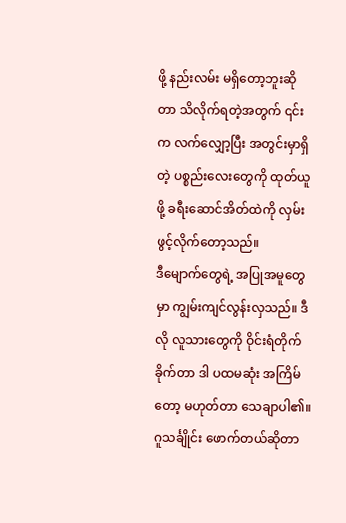ဖို့ နည်းလမ်း မရှိတော့ဘူးဆိုတာ သိလိုက်ရတဲ့အတွက် ၎င်းက လက်လျှော့ပြီး အတွင်းမှာရှိတဲ့ ပစ္စည်းလေးတွေကို ထုတ်ယူဖို့ ခရီးဆောင်အိတ်ထဲကို လှမ်းဖွင့်လိုက်တော့သည်။
ဒီမျောက်တွေရဲ့ အပြုအမူတွေမှာ ကျွမ်းကျင်လွန်းလှသည်။ ဒီလို လူသားတွေကို ဝိုင်းရံတိုက်ခိုက်တာ ဒါ ပထမဆုံး အကြိမ်တော့ မဟုတ်တာ သေချာပါ၏။ ဂူသင်္ချိုင်း ဖောက်တယ်ဆိုတာ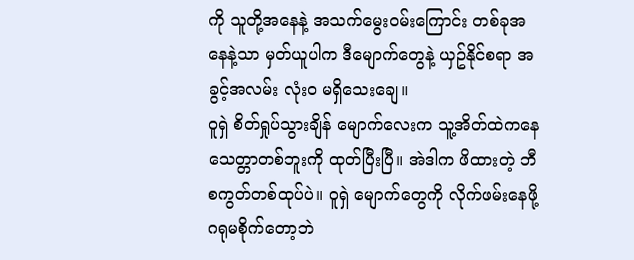ကို သူတို့အနေနဲ့ အသက်မွေးဝမ်းကြောင်း တစ်ခုအနေနဲ့သာ မှတ်ယူပါက ဒီမျောက်တွေနဲ့ ယှဥ်နိုင်စရာ အခွင့်အလမ်း လုံးဝ မရှိသေးချေ။
ဝူရှဲ စိတ်ရှုပ်သွားချိန် မျောက်လေးက သူ့အိတ်ထဲကနေ သေတ္တာတစ်ဘူးကို ထုတ်ပြီးပြီ။ အဲဒါက ဖိထားတဲ့ ဘီစကွတ်တစ်ထုပ်ပဲ။ ဝူရှဲ မျောက်တွေကို လိုက်ဖမ်းနေဖို့ ဂရုမစိုက်တော့ဘဲ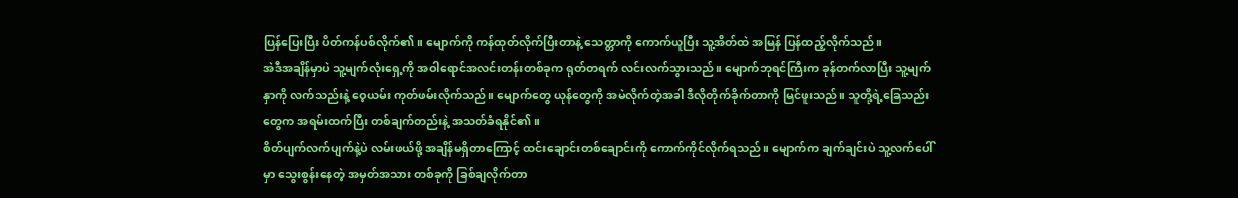ပြန်ပြေးပြီး ပိတ်ကန်ပစ်လိုက်၏။ မျောက်ကို ကန်ထုတ်လိုက်ပြီးတာနဲ့ သေတ္တာကို ကောက်ယူပြီး သူ့အိတ်ထဲ အမြန် ပြန်ထည့်လိုက်သည်။
အဲဒီအချိန်မှာပဲ သူ့မျက်လုံးရှေ့ကို အဝါရောင်အလင်းတန်းတစ်ခုက ရုတ်တရက် လင်းလက်သွားသည်။ မျောက်ဘုရင်ကြီးက ခုန်တက်လာပြီး သူ့မျက်နှာကို လက်သည်းနဲ့ ဝေ့ယမ်း ကုတ်ဖမ်းလိုက်သည်။ မျောက်တွေ ယုန်တွေကို အမဲလိုက်တဲ့အခါ ဒီလိုတိုက်ခိုက်တာကို မြင်ဖူးသည်။ သူတို့ရဲ့ခြေသည်းတွေက အရမ်းထက်ပြီး တစ်ချက်တည်းနဲ့ အသတ်ခံရနိုင်၏။
စိတ်ပျက်လက်ပျက်နဲ့ပဲ လမ်းဖယ်ဖို့ အချိန်မရှိတာကြောင့် ထင်းချောင်းတစ်ချောင်းကို ကောက်ကိုင်လိုက်ရသည်။ မျောက်က ချက်ချင်းပဲ သူ့လက်ပေါ်မှာ သွေးစွန်းနေတဲ့ အမှတ်အသား တစ်ခုကို ခြစ်ချလိုက်တာ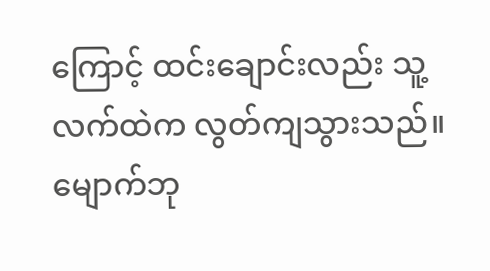ကြောင့် ထင်းချောင်းလည်း သူ့လက်ထဲက လွတ်ကျသွားသည်။
မျောက်ဘု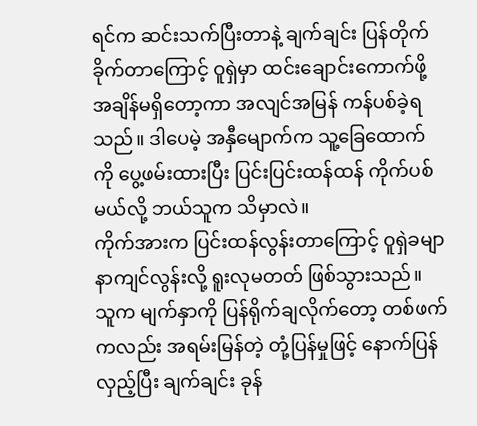ရင်က ဆင်းသက်ပြီးတာနဲ့ ချက်ချင်း ပြန်တိုက်ခိုက်တာကြောင့် ဝူရှဲမှာ ထင်းချောင်းကောက်ဖို့ အချိန်မရှိတော့ကာ အလျင်အမြန် ကန်ပစ်ခဲ့ရသည်။ ဒါပေမဲ့ အနှီမျောက်က သူ့ခြေထောက်ကို ပွေ့ဖမ်းထားပြီး ပြင်းပြင်းထန်ထန် ကိုက်ပစ်မယ်လို့ ဘယ်သူက သိမှာလဲ။
ကိုက်အားက ပြင်းထန်လွန်းတာကြောင့် ဝူရှဲခမျာ နာကျင်လွန်းလို့ ရူးလုမတတ် ဖြစ်သွားသည်။ သူက မျက်နှာကို ပြန်ရိုက်ချလိုက်တော့ တစ်ဖက်ကလည်း အရမ်းမြန်တဲ့ တုံ့ပြန်မှုဖြင့် နောက်ပြန်လှည့်ပြီး ချက်ချင်း ခုန်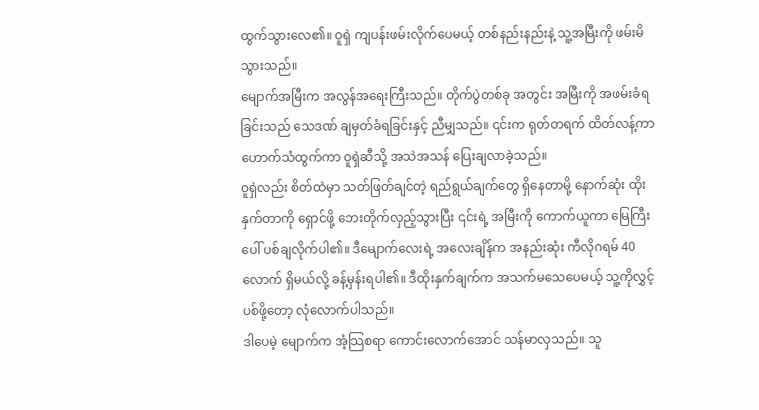ထွက်သွားလေ၏။ ဝူရှဲ ကျပန်းဖမ်းလိုက်ပေမယ့် တစ်နည်းနည်းနဲ့ သူ့အမြီးကို ဖမ်းမိသွားသည်။
မျောက်အမြီးက အလွန်အရေးကြီးသည်။ တိုက်ပွဲတစ်ခု အတွင်း အမြီးကို အဖမ်းခံရခြင်းသည် သေဒဏ် ချမှတ်ခံရခြင်းနှင့် ညီမျှသည်။ ၎င်းက ရုတ်တရက် ထိတ်လန့်ကာ ဟောက်သံထွက်ကာ ဝူရှဲဆီသို့ အသဲအသန် ပြေးချလာခဲ့သည်။
ဝူရှဲလည်း စိတ်ထဲမှာ သတ်ဖြတ်ချင်တဲ့ ရည်ရွယ်ချက်တွေ ရှိနေတာမို့ နောက်ဆုံး ထိုးနှက်တာကို ရှောင်ဖို့ ဘေးတိုက်လှည့်သွားပြီး ၎င်းရဲ့ အမြီးကို ကောက်ယူကာ မြေကြီးပေါ် ပစ်ချလိုက်ပါ၏။ ဒီမျောက်လေးရဲ့ အလေးချိန်က အနည်းဆုံး ကီလိုဂရမ် 40 လောက် ရှိမယ်လို့ ခန့်မှန်းရပါ၏။ ဒီထိုးနှက်ချက်က အသက်မသေပေမယ့် သူ့ကိုလွှင့်ပစ်ဖို့တော့ လုံလောက်ပါသည်။
ဒါပေမဲ့ မျောက်က အံ့သြစရာ ကောင်းလောက်အောင် သန်မာလှသည်။ သူ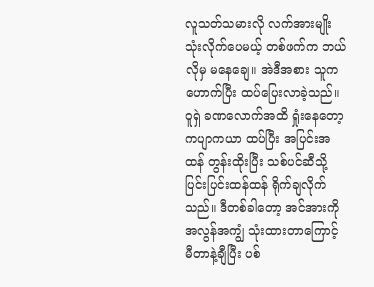လူသတ်သမားလို လက်အားမျိုး သုံးလိုက်ပေမယ့် တစ်ဖက်က ဘယ်လိုမှ မနေချေ။ အဲဒီအစား သူကဟောက်ပြီး ထပ်ပြေးလာခဲ့သည်။ ဝူရှဲ ခဏလောက်အထိ ရှုံးနေတော့ ကပျာကယာ ထပ်ပြီး အပြင်းအထန် တွန်းထိုးပြီး သစ်ပင်ဆီသို့ ပြင်းပြင်းထန်ထန် ရိုက်ချလိုက်သည်။ ဒီတစ်ခါတော့ အင်အားကို အလွန်အကျွံ သုံးထားတာကြောင့် မီတာနဲ့ချီပြီး ပစ်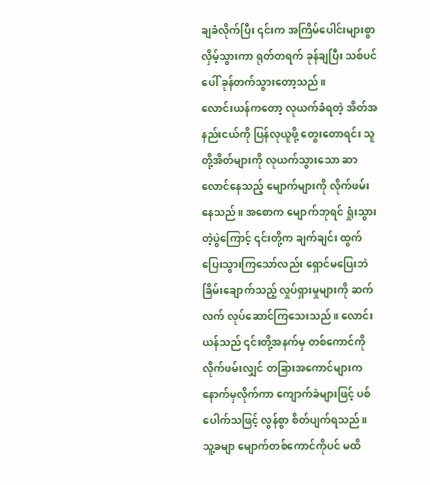ချခံလိုက်ပြီး ၎င်းက အကြိမ်ပေါင်းများစွာ လှိမ့်သွားကာ ရုတ်တရက် ခုန်ချပြီး သစ်ပင်ပေါ် ခုန်တက်သွားတော့သည်။
လောင်းယန်ကတော့ လုယက်ခံရတဲ့ အိတ်အနည်းငယ်ကို ပြန်လုယူဖို့ တွေးတောရင်း သူတို့အိတ်များကို လုယက်သွားသော ဆာလောင်နေသည့် မျောက်များကို လိုက်ဖမ်းနေသည်။ အစောက မျောက်ဘုရင် ရှုံးသွားတဲ့ပွဲကြောင့် ၎င်းတို့က ချက်ချင်း ထွက်ပြေးသွားကြသော်လည်း ရှောင်မပြေးဘဲ ခြိမ်းချောက်သည့် လှုပ်ရှားမှုများကို ဆက်လက် လုပ်ဆောင်ကြသေးသည်။ လောင်းယန်သည် ၎င်းတို့အနက်မှ တစ်ကောင်ကို လိုက်ဖမ်းလျှင် တခြားအကောင်များက နောက်မှလိုက်ကာ ကျောက်ခဲများဖြင့် ပစ်ပေါက်သဖြင့် လွန်စွာ စိတ်ပျက်ရသည်။ သူ့ခမျာ မျောက်တစ်ကောင်ကိုပင် မထိ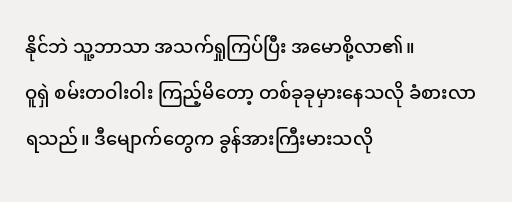နိုင်ဘဲ သူ့ဘာသာ အသက်ရှုကြပ်ပြီး အမောစို့လာ၏။
ဝူရှဲ စမ်းတဝါးဝါး ကြည့်မိတော့ တစ်ခုခုမှားနေသလို ခံစားလာရသည်။ ဒီမျောက်တွေက ခွန်အားကြီးမားသလို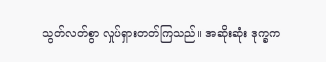သွတ်လတ်စွာ လှုပ်ရှားတတ်ကြသည်။ အဆိုးဆုံး ဒုက္ခက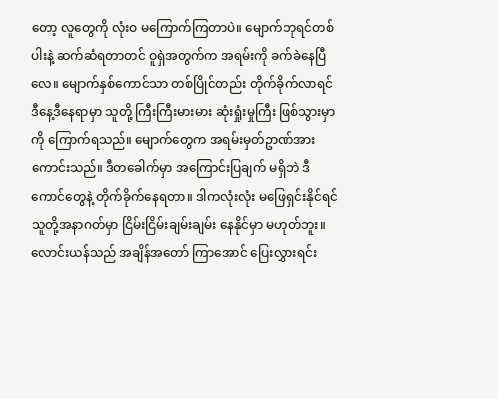တော့ လူတွေကို လုံးဝ မကြောက်ကြတာပဲ။ မျောက်ဘုရင်တစ်ပါးနဲ့ ဆက်ဆံရတာတင် ဝူရှဲအတွက်က အရမ်းကို ခက်ခဲနေပြီလေ။ မျောက်နှစ်ကောင်သာ တစ်ပြိုင်တည်း တိုက်ခိုက်လာရင် ဒီနေ့ဒီနေရာမှာ သူတို့ ကြီးကြီးမားမား ဆုံးရှုံးမှုကြီး ဖြစ်သွားမှာကို ကြောက်ရသည်။ မျောက်တွေက အရမ်းမှတ်ဥာဏ်အား ကောင်းသည်။ ဒီတခေါက်မှာ အကြောင်းပြချက် မရှိဘဲ ဒီကောင်တွေနဲ့ တိုက်ခိုက်နေရတာ။ ဒါကလုံးလုံး မဖြေရှင်းနိုင်ရင် သူတို့အနာဂတ်မှာ ငြိမ်းငြိမ်းချမ်းချမ်း နေနိုင်မှာ မဟုတ်ဘူး။
လောင်းယန်သည် အချိန်အတော် ကြာအောင် ပြေးလွှားရင်း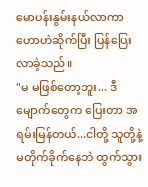မောပန်းနွမ်းနယ်လာကာ ဟောဟဲဆိုက်ပြီး ပြန်ပြေးလာခဲ့သည်။
"မ မဖြစ်တော့ဘူး... ဒီမျောက်တွေက ပြေးတာ အရမ်းမြန်တယ်...ငါတို့ သူတို့နဲ့ မတိုက်ခိုက်နေဘဲ ထွက်သွား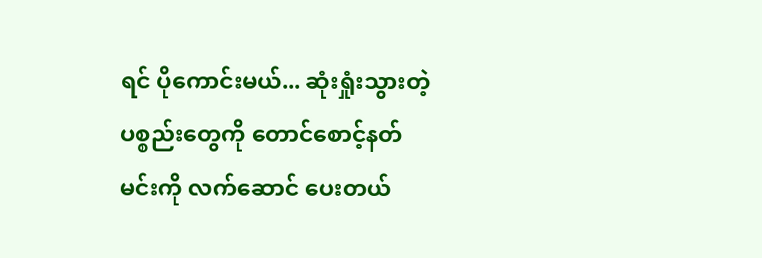ရင် ပိုကောင်းမယ်... ဆုံးရှုံးသွားတဲ့ ပစ္စည်းတွေကို တောင်စောင့်နတ်မင်းကို လက်ဆောင် ပေးတယ်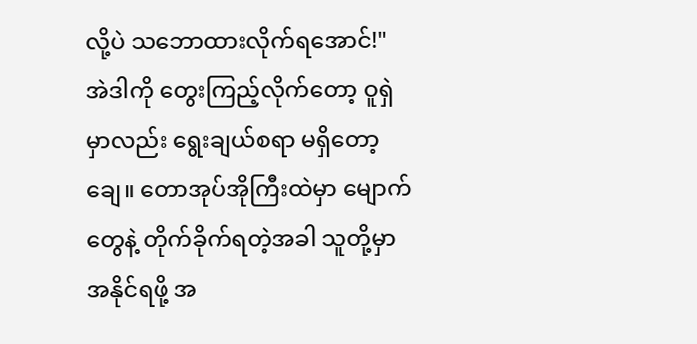လို့ပဲ သဘောထားလိုက်ရအောင်!"
အဲဒါကို တွေးကြည့်လိုက်တော့ ဝူရှဲမှာလည်း ရွေးချယ်စရာ မရှိတော့ချေ။ တောအုပ်အိုကြီးထဲမှာ မျောက်တွေနဲ့ တိုက်ခိုက်ရတဲ့အခါ သူတို့မှာ အနိုင်ရဖို့ အ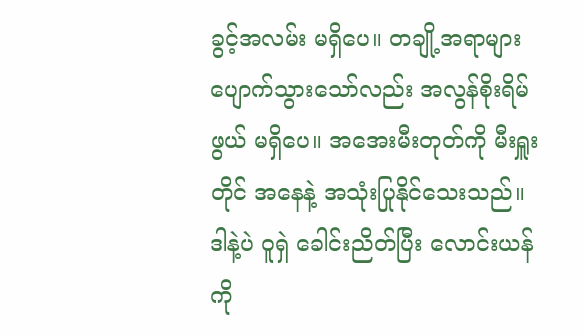ခွင့်အလမ်း မရှိပေ။ တချို့အရာများ ပျောက်သွားသော်လည်း အလွန်စိုးရိမ်ဖွယ် မရှိပေ။ အအေးမီးတုတ်ကို မီးရှူးတိုင် အနေနဲ့ အသုံးပြုနိုင်သေးသည်။
ဒါနဲ့ပဲ ဝူရှဲ ခေါင်းညိတ်ပြီး လောင်းယန်ကို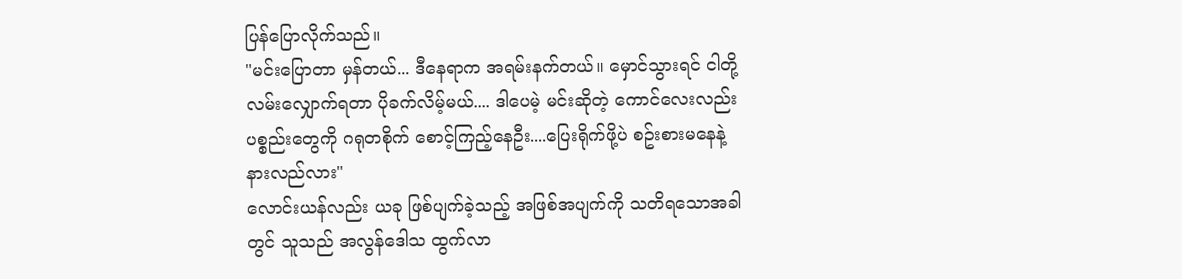ပြန်ပြောလိုက်သည်။
"မင်းပြောတာ မှန်တယ်... ဒီနေရာက အရမ်းနက်တယ်။ မှောင်သွားရင် ငါတို့လမ်းလျှောက်ရတာ ပိုခက်လိမ့်မယ်.... ဒါပေမဲ့ မင်းဆိုတဲ့ ကောင်လေးလည်း ပစ္စည်းတွေကို ဂရုတစိုက် စောင့်ကြည့်နေဦး....ပြေးရိုက်ဖို့ပဲ စဥ်းစားမနေနဲ့ နားလည်လား"
လောင်းယန်လည်း ယခု ဖြစ်ပျက်ခဲ့သည့် အဖြစ်အပျက်ကို သတိရသောအခါတွင် သူသည် အလွန်ဒေါသ ထွက်လာ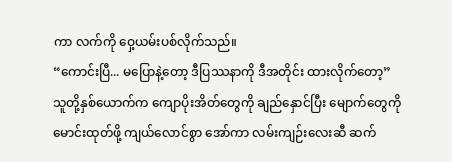ကာ လက်ကို ဝှေ့ယမ်းပစ်လိုက်သည်။
“ကောင်းပြီ... မပြောနဲ့တော့ ဒီပြဿနာကို ဒီအတိုင်း ထားလိုက်တော့”
သူတို့နှစ်ယောက်က ကျောပိုးအိတ်တွေကို ချည်နှောင်ပြီး မျောက်တွေကို မောင်းထုတ်ဖို့ ကျယ်လောင်စွာ အော်ကာ လမ်းကျဉ်းလေးဆီ ဆက်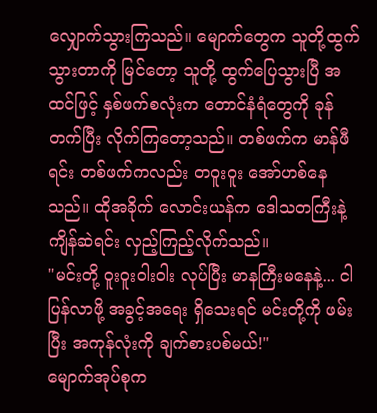လျှောက်သွားကြသည်။ မျောက်တွေက သူတို့ထွက်သွားတာကို မြင်တော့ သူတို့ ထွက်ပြေသွားပြီ အထင်ဖြင့် နှစ်ဖက်စလုံးက တောင်နံရံတွေကို ခုန်တက်ပြီး လိုက်ကြတော့သည်။ တစ်ဖက်က မာန်ဖီရင်း တစ်ဖက်ကလည်း တဝူးဝူး အော်ဟစ်နေသည်။ ထိုအခိုက် လောင်းယန်က ဒေါသတကြီးနဲ့ ကျိန်ဆဲရင်း လှည့်ကြည့်လိုက်သည်။
"မင်းတို့ ဝူးဝူးဝါးဝါး လုပ်ပြီး မာနကြီးမနေနဲ့... ငါပြန်လာဖို့ အခွင့်အရေး ရှိသေးရင် မင်းတို့ကို ဖမ်းပြီး အကုန်လုံးကို ချက်စားပစ်မယ်!"
မျောက်အုပ်စုက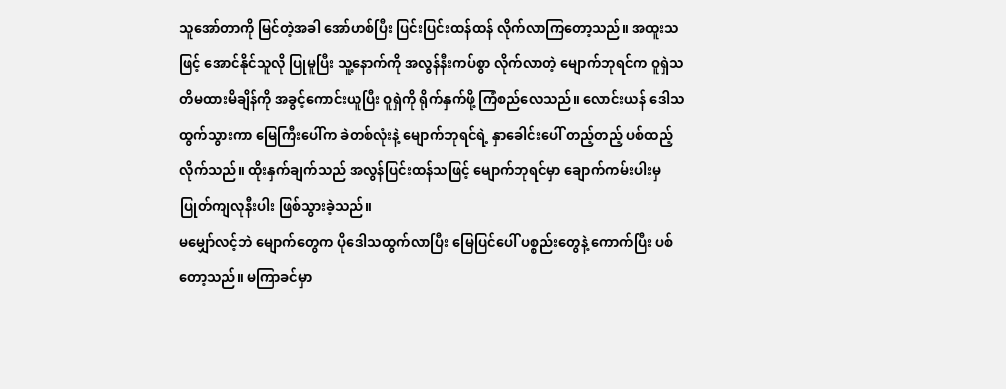သူအော်တာကို မြင်တဲ့အခါ အော်ဟစ်ပြီး ပြင်းပြင်းထန်ထန် လိုက်လာကြတော့သည်။ အထူးသဖြင့် အောင်နိုင်သူလို ပြုမူပြီး သူ့နောက်ကို အလွန်နီးကပ်စွာ လိုက်လာတဲ့ မျောက်ဘုရင်က ဝူရှဲသတိမထားမိချိန်ကို အခွင့်ကောင်းယူပြီး ဝူရှဲကို ရိုက်နှက်ဖို့ ကြံစည်လေသည်။ လောင်းယန် ဒေါသထွက်သွားကာ မြေကြီးပေါ်က ခဲတစ်လုံးနဲ့ မျောက်ဘုရင်ရဲ့ နှာခေါင်းပေါ် တည့်တည့် ပစ်ထည့်လိုက်သည်။ ထိုးနှက်ချက်သည် အလွန်ပြင်းထန်သဖြင့် မျောက်ဘုရင်မှာ ချောက်ကမ်းပါးမှ ပြုတ်ကျလုနီးပါး ဖြစ်သွားခဲ့သည်။
မမျှော်လင့်ဘဲ မျောက်တွေက ပိုဒေါသထွက်လာပြီး မြေပြင်ပေါ် ပစ္စည်းတွေနဲ့ ကောက်ပြီး ပစ်တော့သည်။ မကြာခင်မှာ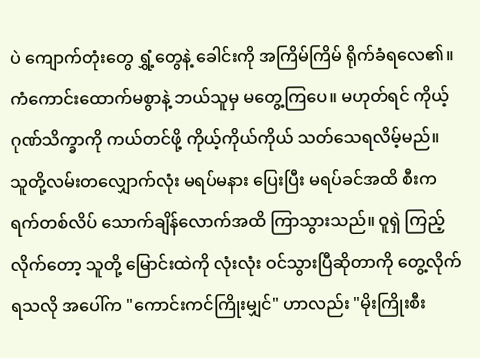ပဲ ကျောက်တုံးတွေ ရွှံ့တွေနဲ့ ခေါင်းကို အကြိမ်ကြိမ် ရိုက်ခံရလေ၏။ ကံကောင်းထောက်မစွာနဲ့ ဘယ်သူမှ မတွေ့ကြပေ။ မဟုတ်ရင် ကိုယ့်ဂုဏ်သိက္ခာကို ကယ်တင်ဖို့ ကိုယ့်ကိုယ်ကိုယ် သတ်သေရလိမ့်မည်။
သူတို့လမ်းတလျှောက်လုံး မရပ်မနား ပြေးပြီး မရပ်ခင်အထိ စီးကရက်တစ်လိပ် သောက်ချိန်လောက်အထိ ကြာသွားသည်။ ဝူရှဲ ကြည့်လိုက်တော့ သူတို့ မြောင်းထဲကို လုံးလုံး ဝင်သွားပြီဆိုတာကို တွေ့လိုက်ရသလို အပေါ်က "ကောင်းကင်ကြိုးမျှင်" ဟာလည်း "မိုးကြိုးစီး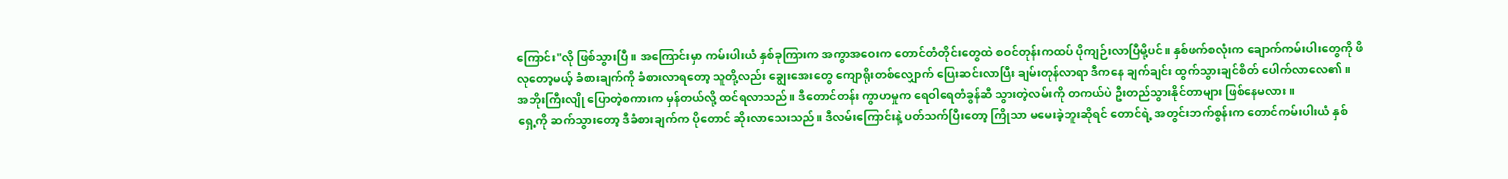ကြောင်း"လို ဖြစ်သွားပြီ။ အကြောင်းမှာ ကမ်းပါးယံ နှစ်ခုကြားက အကွာအဝေးက တောင်တံတိုင်းတွေထဲ စဝင်တုန်းကထပ် ပိုကျဉ်းလာပြီမို့ပင်။ နှစ်ဖက်စလုံးက ချောက်ကမ်းပါးတွေကို ဖိလုတော့မယ့် ခံစားချက်ကို ခံစားလာရတော့ သူတို့လည်း ချွေးအေးတွေ ကျောရိုးတစ်လျှောက် ပြေးဆင်းလာပြီး ချမ်းတုန်လာရာ ဒီကနေ ချက်ချင်း ထွက်သွားချင်စိတ် ပေါက်လာလေ၏။
အဘိုးကြီးလျို ပြောတဲ့စကားက မှန်တယ်လို့ ထင်ရလာသည်။ ဒီတောင်တန်း ကွာဟမှုက ရေဝါရေတံခွန်ဆီ သွားတဲ့လမ်းကို တကယ်ပဲ ဦးတည်သွားနိုင်တာများ ဖြစ်နေမလား။
ရှေ့ကို ဆက်သွားတော့ ဒီခံစားချက်က ပိုတောင် ဆိုးလာသေးသည်။ ဒီလမ်းကြောင်းနဲ့ ပတ်သက်ပြီးတော့ ကြိုသာ မမေးခဲ့ဘူးဆိုရင် တောင်ရဲ့ အတွင်းဘက်စွန်းက တောင်ကမ်းပါးယံ နှစ်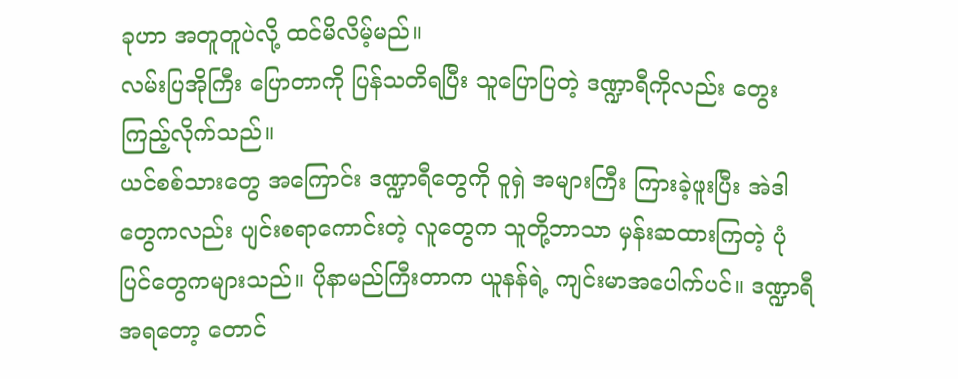ခုဟာ အတူတူပဲလို့ ထင်မိလိမ့်မည်။
လမ်းပြအိုကြီး ပြောတာကို ပြန်သတိရပြီး သူပြောပြတဲ့ ဒဏ္ဍာရီကိုလည်း တွေးကြည့်လိုက်သည်။
ယင်စစ်သားတွေ အကြောင်း ဒဏ္ဍာရီတွေကို ဝူရှဲ အများကြီး ကြားခဲ့ဖူးပြီး အဲဒါတွေကလည်း ပျင်းစရာကောင်းတဲ့ လူတွေက သူတို့ဘာသာ မှန်းဆထားကြတဲ့ ပုံပြင်တွေကများသည်။ ပိုနာမည်ကြီးတာက ယူနန်ရဲ့ ကျင်းမာအပေါက်ပင်။ ဒဏ္ဍာရီအရတော့ တောင်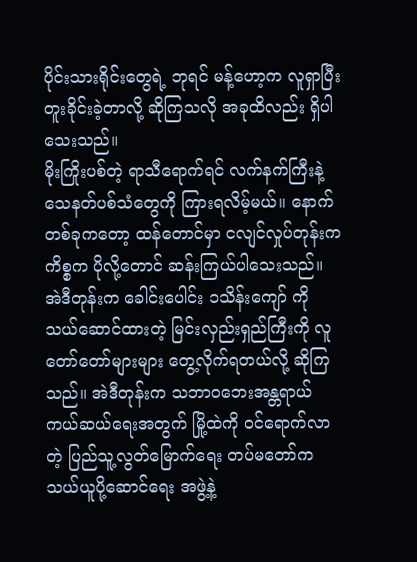ပိုင်းသားရိုင်းတွေရဲ့ ဘုရင် မန့်ဟော့က လူရှာပြီး တူးခိုင်းခဲ့တာလို့ ဆိုကြသလို အခုထိလည်း ရှိပါသေးသည်။
မိုးကြိုးပစ်တဲ့ ရာသီရောက်ရင် လက်နက်ကြီးနဲ့ သေနတ်ပစ်သံတွေကို ကြားရလိမ့်မယ်။ နောက်တစ်ခုကတော့ ထန်တောင်မှာ ငလျင်လှုပ်တုန်းက ကိစ္စက ပိုလို့တောင် ဆန်းကြယ်ပါသေးသည်။ အဲဒီတုန်းက ခေါင်းပေါင်း ၁သိန်းကျော် ကို သယ်ဆောင်ထားတဲ့ မြင်းလှည်းရှည်ကြီးကို လူတော်တော်များများ တွေ့လိုက်ရတယ်လို့ ဆိုကြသည်။ အဲဒီတုန်းက သဘာဝဘေးအန္တရာယ် ကယ်ဆယ်ရေးအတွက် မြို့ထဲကို ဝင်ရောက်လာတဲ့ ပြည်သူ့လွတ်မြောက်ရေး တပ်မတော်က သယ်ယူပို့ဆောင်ရေး အဖွဲ့နဲ့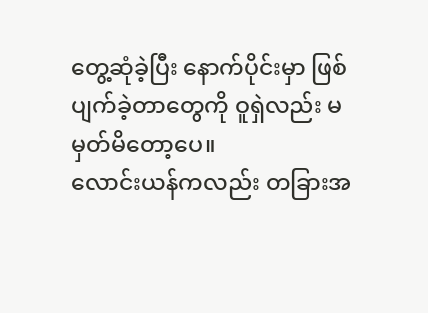တွေ့ဆုံခဲ့ပြီး နောက်ပိုင်းမှာ ဖြစ်ပျက်ခဲ့တာတွေကို ဝူရှဲလည်း မမှတ်မိတော့ပေ။
လောင်းယန်ကလည်း တခြားအ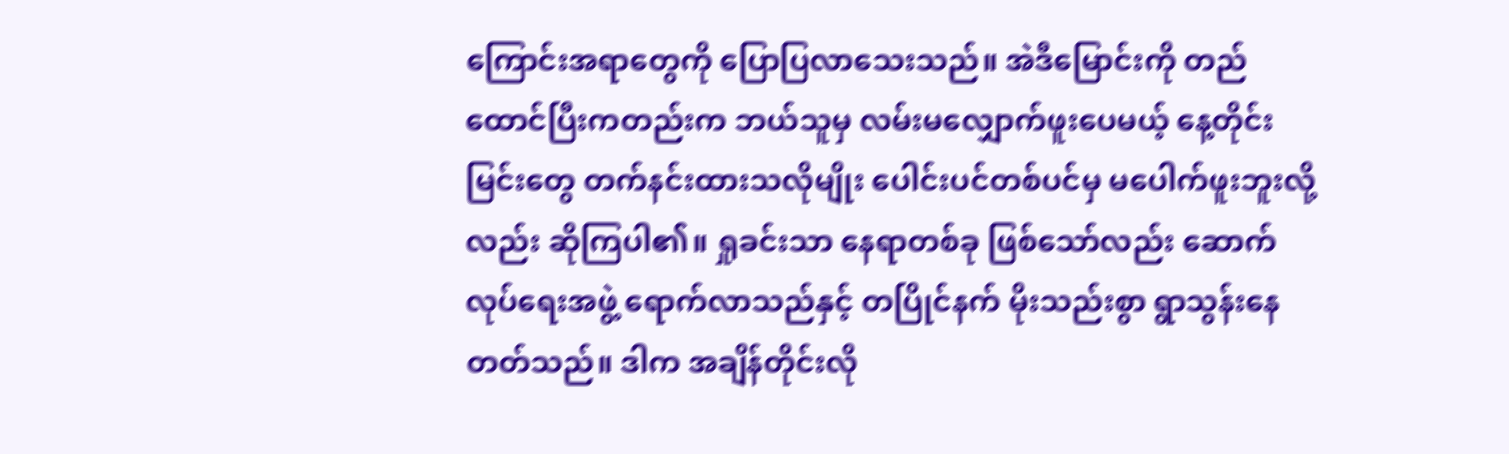ကြောင်းအရာတွေကို ပြောပြလာသေးသည်။ အဲဒီမြောင်းကို တည်ထောင်ပြီးကတည်းက ဘယ်သူမှ လမ်းမလျှောက်ဖူးပေမယ့် နေ့တိုင်း မြင်းတွေ တက်နင်းထားသလိုမျိုး ပေါင်းပင်တစ်ပင်မှ မပေါက်ဖူးဘူးလို့လည်း ဆိုကြပါ၏။ ရှုခင်းသာ နေရာတစ်ခု ဖြစ်သော်လည်း ဆောက်လုပ်ရေးအဖွဲ့ ရောက်လာသည်နှင့် တပြိုင်နက် မိုးသည်းစွာ ရွာသွန်းနေတတ်သည်။ ဒါက အချိန်တိုင်းလို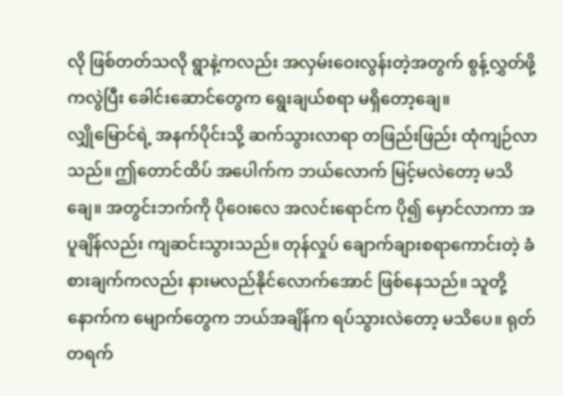လို ဖြစ်တတ်သလို ရွာနဲ့ကလည်း အလှမ်းဝေးလွန်းတဲ့အတွက် စွန့်လွှတ်ဖို့ကလွဲပြီး ခေါင်းဆောင်တွေက ရွေးချယ်စရာ မရှိတော့ချေ။
လျှိုမြောင်ရဲ့ အနက်ပိုင်းသို့ ဆက်သွားလာရာ တဖြည်းဖြည်း ထုံကျဉ်လာသည်။ ဤတောင်ထိပ် အပေါက်က ဘယ်လောက် မြင့်မလဲတော့ မသိချေ။ အတွင်းဘက်ကို ပိုဝေးလေ အလင်းရောင်က ပို၍ မှောင်လာကာ အပူချိန်လည်း ကျဆင်းသွားသည်။ တုန်လှုပ် ချောက်ချားစရာကောင်းတဲ့ ခံစားချက်ကလည်း နားမလည်နိုင်လောက်အောင် ဖြစ်နေသည်။ သူတို့နောက်က မျောက်တွေက ဘယ်အချိန်က ရပ်သွားလဲတော့ မသိပေ။ ရုတ်တရက်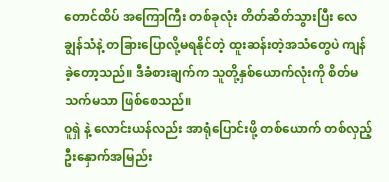တောင်ထိပ် အကြောကြီး တစ်ခုလုံး တိတ်ဆိတ်သွားပြီး လေချွန်သံနဲ့ တခြားပြောလို့မရနိုင်တဲ့ ထူးဆန်းတဲ့အသံတွေပဲ ကျန်ခဲ့တော့သည်။ ဒီခံစားချက်က သူတို့နှစ်ယောက်လုံးကို စိတ်မသက်မသာ ဖြစ်စေသည်။
ဝူရှဲ နဲ့ လောင်းယန်လည်း အာရုံပြောင်းဖို့ တစ်ယောက် တစ်လှည့် ဦးနှောက်အမြည်း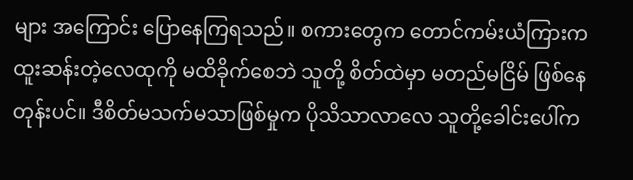များ အကြောင်း ပြောနေကြရသည်။ စကားတွေက တောင်ကမ်းယံကြားက ထူးဆန်းတဲ့လေထုကို မထိခိုက်စေဘဲ သူတို့ စိတ်ထဲမှာ မတည်မငြိမ် ဖြစ်နေတုန်းပင်။ ဒီစိတ်မသက်မသာဖြစ်မှုက ပိုသိသာလာလေ သူတို့ခေါင်းပေါ်က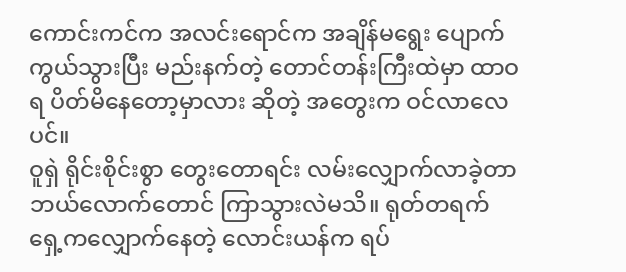ကောင်းကင်က အလင်းရောင်က အချိန်မရွေး ပျောက်ကွယ်သွားပြီး မည်းနက်တဲ့ တောင်တန်းကြီးထဲမှာ ထာဝရ ပိတ်မိနေတော့မှာလား ဆိုတဲ့ အတွေးက ဝင်လာလေပင်။
ဝူရှဲ ရိုင်းစိုင်းစွာ တွေးတောရင်း လမ်းလျှောက်လာခဲ့တာ ဘယ်လောက်တောင် ကြာသွားလဲမသိ။ ရုတ်တရက် ရှေ့ကလျှောက်နေတဲ့ လောင်းယန်က ရပ်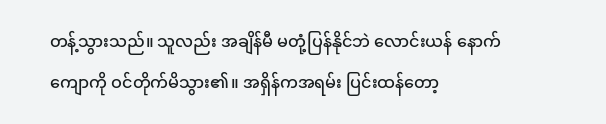တန့်သွားသည်။ သူလည်း အချိန်မီ မတုံ့ပြန်နိုင်ဘဲ လောင်းယန် နောက်ကျောကို ဝင်တိုက်မိသွား၏။ အရှိန်ကအရမ်း ပြင်းထန်တော့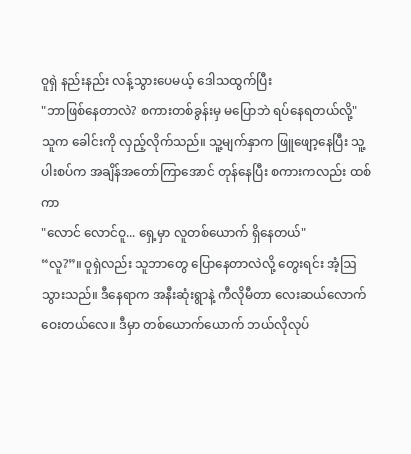ဝူရှဲ နည်းနည်း လန့်သွားပေမယ့် ဒေါသထွက်ပြီး
"ဘာဖြစ်နေတာလဲ? စကားတစ်ခွန်းမှ မပြောဘဲ ရပ်နေရတယ်လို့"
သူက ခေါင်းကို လှည့်လိုက်သည်။ သူ့မျက်နှာက ဖြူဖျော့နေပြီး သူ့ပါးစပ်က အချိန်အတော်ကြာအောင် တုန်နေပြီး စကားကလည်း ထစ်ကာ
"လောင် လောင်ဝူ... ရှေ့မှာ လူတစ်ယောက် ရှိနေတယ်"
“လူ?”။ ဝူရှဲလည်း သူဘာတွေ ပြောနေတာလဲလို့ တွေးရင်း အံ့ဩသွားသည်။ ဒီနေရာက အနီးဆုံးရွာနဲ့ ကီလိုမီတာ လေးဆယ်လောက် ဝေးတယ်လေ။ ဒီမှာ တစ်ယောက်ယောက် ဘယ်လိုလုပ်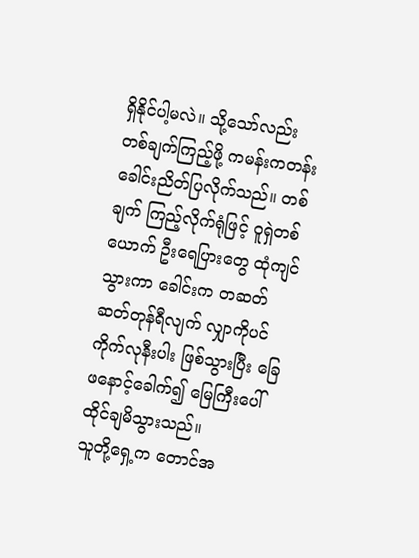ရှိနိုင်ပါ့မလဲ။ သို့သော်လည်း တစ်ချက်ကြည့်ဖို့ ကမန်းကတန်း ခေါင်းညိတ်ပြလိုက်သည်။ တစ်ချက် ကြည့်လိုက်ရုံဖြင့် ဝူရှဲတစ်ယောက် ဦးရေပြားတွေ ထုံကျင်သွားကာ ခေါင်းက တဆတ်ဆတ်တုန်ရီလျက် လျှာကိုပင် ကိုက်လုနီးပါး ဖြစ်သွားပြီး ခြေဖနောင့်ခေါက်၍ မြေကြီးပေါ် ထိုင်ချမိသွားသည်။
သူတို့ရှေ့က တောင်အ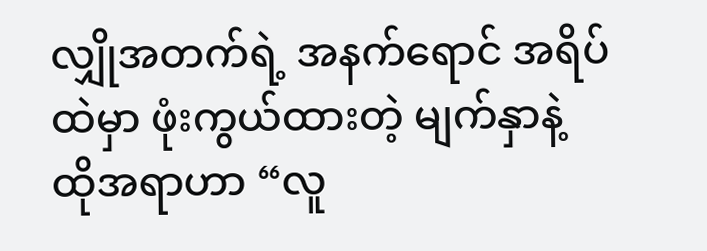လျှိုအတက်ရဲ့ အနက်ရောင် အရိပ်ထဲမှာ ဖုံးကွယ်ထားတဲ့ မျက်နှာနဲ့ ထိုအရာဟာ “လူ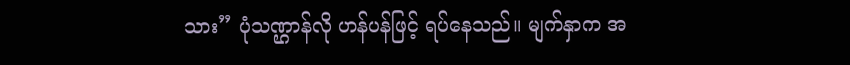သား” ပုံသဏ္ဌာန်လို ဟန်ပန်ဖြင့် ရပ်နေသည်။ မျက်နှာက အ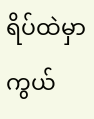ရိပ်ထဲမှာ ကွယ်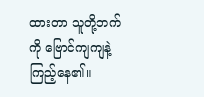ထားတာ သူတို့ဘက်ကို ဗြောင်ကျကျနဲ့ ကြည့်နေ၏။